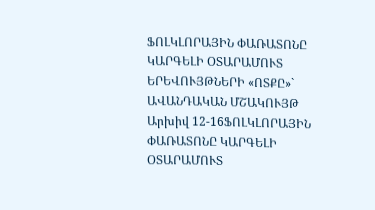ՖՈԼԿԼՈՐԱՅԻՆ ՓԱՌԱՏՈՆԸ ԿԱՐԳԵԼԻ ՕՏԱՐԱՄՈՒՏ ԵՐԵՎՈՒՅԹՆԵՐԻ «ՈՏՔԸ»` ԱՎԱՆԴԱԿԱՆ ՄՇԱԿՈՒՅԹ
Արխիվ 12-16ՖՈԼԿԼՈՐԱՅԻՆ ՓԱՌԱՏՈՆԸ ԿԱՐԳԵԼԻ ՕՏԱՐԱՄՈՒՏ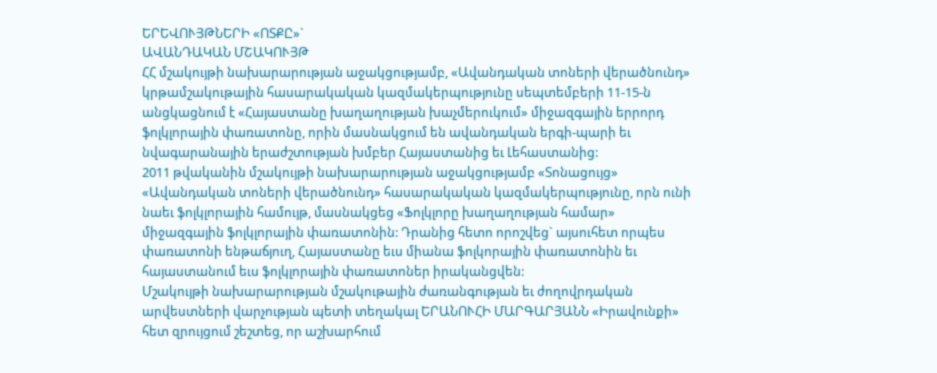ԵՐԵՎՈՒՅԹՆԵՐԻ «ՈՏՔԸ»`
ԱՎԱՆԴԱԿԱՆ ՄՇԱԿՈՒՅԹ
ՀՀ մշակույթի նախարարության աջակցությամբ, «Ավանդական տոների վերածնունդ» կրթամշակութային հասարակական կազմակերպությունը սեպտեմբերի 11-15-ն անցկացնում է «Հայաստանը խաղաղության խաչմերուկում» միջազգային երրորդ ֆոլկլորային փառատոնը, որին մասնակցում են ավանդական երգի-պարի եւ նվագարանային երաժշտության խմբեր Հայաստանից եւ Լեհաստանից:
2011 թվականին մշակույթի նախարարության աջակցությամբ «Տոնացույց» «Ավանդական տոների վերածնունդ» հասարակական կազմակերպությունը, որն ունի նաեւ ֆոլկլորային համույթ, մասնակցեց «Ֆոլկլորը խաղաղության համար» միջազգային ֆոլկլորային փառատոնին: Դրանից հետո որոշվեց` այսուհետ որպես փառատոնի ենթաճյուղ, Հայաստանը եւս միանա ֆոլկորային փառատոնին եւ հայաստանում եւս ֆոլկլորային փառատոներ իրականցվեն:
Մշակույթի նախարարության մշակութային ժառանգության եւ ժողովրդական արվեստների վարչության պետի տեղակալ ԵՐԱՆՈՒՀԻ ՄԱՐԳԱՐՅԱՆՆ «Իրավունքի» հետ զրույցում շեշտեց, որ աշխարհում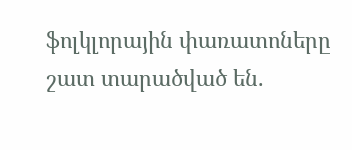ֆոլկլորային փառատոները շատ տարածված են.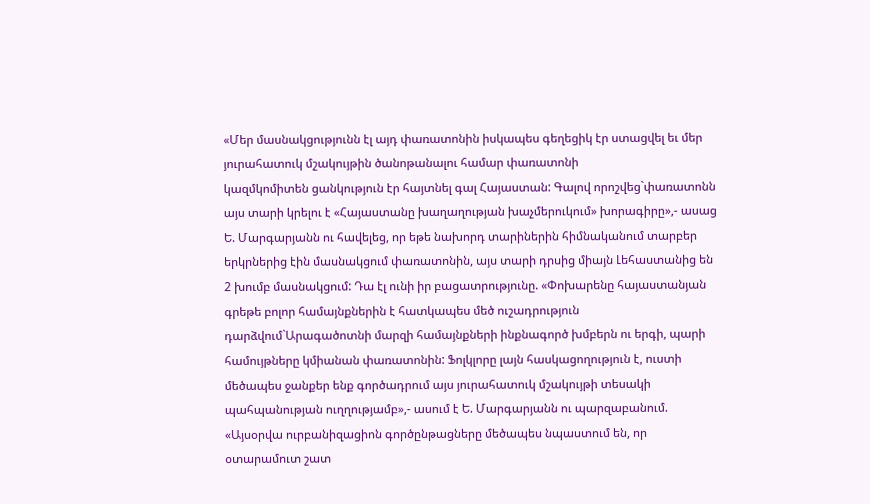«Մեր մասնակցությունն էլ այդ փառատոնին իսկապես գեղեցիկ էր ստացվել եւ մեր յուրահատուկ մշակույթին ծանոթանալու համար փառատոնի
կազմկոմիտեն ցանկություն էր հայտնել գալ Հայաստան: Գալով որոշվեց`փառատոնն այս տարի կրելու է «Հայաստանը խաղաղության խաչմերուկում» խորագիրը»,- ասաց Ե. Մարգարյանն ու հավելեց, որ եթե նախորդ տարիներին հիմնականում տարբեր երկրներից էին մասնակցում փառատոնին, այս տարի դրսից միայն Լեհաստանից են 2 խումբ մասնակցում: Դա էլ ունի իր բացատրությունը. «Փոխարենը հայաստանյան գրեթե բոլոր համայնքներին է հատկապես մեծ ուշադրություն դարձվում`Արագածոտնի մարզի համայնքների ինքնագործ խմբերն ու երգի, պարի համույթները կմիանան փառատոնին: Ֆոլկլորը լայն հասկացողություն է, ուստի մեծապես ջանքեր ենք գործադրում այս յուրահատուկ մշակույթի տեսակի պահպանության ուղղությամբ»,- ասում է Ե. Մարգարյանն ու պարզաբանում. «Այսօրվա ուրբանիզացիոն գործընթացները մեծապես նպաստում են, որ օտարամուտ շատ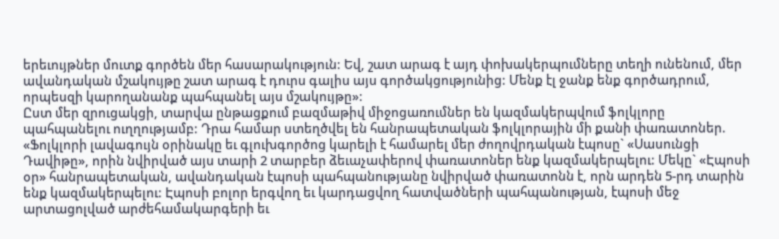երեւույթներ մուտք գործեն մեր հասարակություն: Եվ, շատ արագ է այդ փոխակերպումները տեղի ունենում, մեր ավանդական մշակույթը շատ արագ է դուրս գալիս այս գործակցությունից: Մենք էլ ջանք ենք գործադրում, որպեսզի կարողանանք պահպանել այս մշակույթը»:
Ըստ մեր զրուցակցի, տարվա ընթացքում բազմաթիվ միջոցառումներ են կազմակերպվում ֆոլկլորը պահպանելու ուղղությամբ: Դրա համար ստեղծվել են հանրապետական ֆոլկլորային մի քանի փառատոներ. «Ֆոլկլորի լավագույն օրինակը եւ գլուխգործոց կարելի է համարել մեր ժողովրդական էպոսը` «Սասունցի Դավիթը», որին նվիրված այս տարի 2 տարբեր ձեւաչափերով փառատոներ ենք կազմակերպելու: Մեկը` «Էպոսի օր» հանրապետական, ավանդական էպոսի պահպանությանը նվիրված փառատոնն է, որն արդեն 5-րդ տարին ենք կազմակերպելու: Էպոսի բոլոր երգվող եւ կարդացվող հատվածների պահպանության, էպոսի մեջ արտացոլված արժեհամակարգերի եւ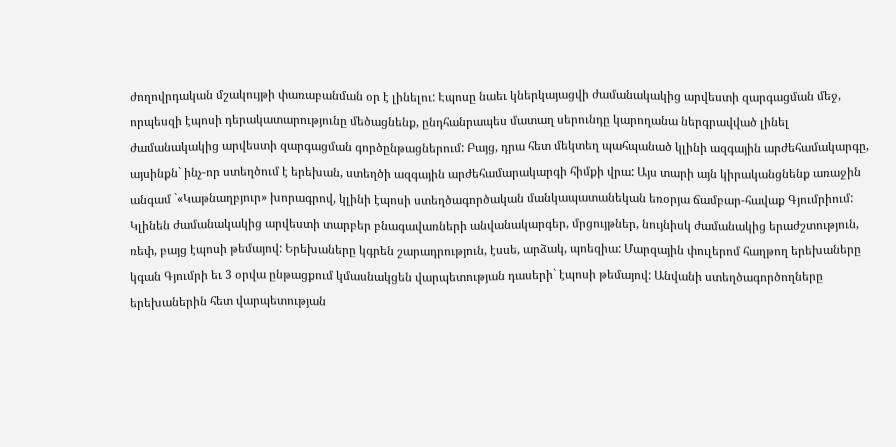ժողովրդական մշակույթի փառաբանման օր է լինելու: Էպոսը նաեւ կներկայացվի ժամանակակից արվեստի զարգացման մեջ, որպեսզի էպոսի դերակատարությունը մեծացնենք, ընդհանրապես մատաղ սերունդը կարողանա ներգրավված լինել ժամանակակից արվեստի զարգացման գործընթացներում: Բայց, դրա հետ մեկտեղ պահպանած կլինի ազգային արժեհամակարգը, այսինքն` ինչ-որ ստեղծում է երեխան, ստեղծի ազգային արժեհամարակարգի հիմքի վրա: Այս տարի այն կիրականցնենք առաջին անգամ `«Կաթնաղբյուր» խորագրով, կլինի էպոսի ստեղծագործական մանկապատանեկան եռօրյա ճամբար-հավաք Գյումրիում: Կլինեն ժամանակակից արվեստի տարբեր բնագավառների անվանակարգեր, մրցույթներ, նույնիսկ ժամանակից երաժշտություն, ռեփ, բայց էպոսի թեմայով: Երեխաները կգրեն շարադրություն, էսսե, արձակ, պոեզիա: Մարզային փուլերոմ հաղթող երեխաները կգան Գյումրի եւ 3 օրվա ընթացքում կմասնակցեն վարպետության դասերի` էպոսի թեմայով: Անվանի ստեղծագործողները երեխաներին հետ վարպետության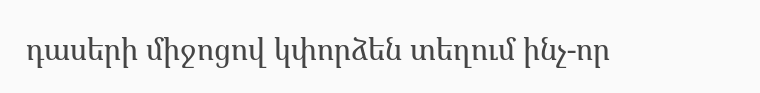դասերի միջոցով կփորձեն տեղում ինչ-որ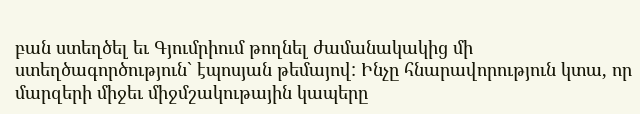բան ստեղծել եւ Գյումրիում թողնել ժամանակակից մի ստեղծագործություն` էպոսյան թեմայով: Ինչը հնարավորություն կտա, որ մարզերի միջեւ միջմշակութային կապերը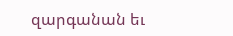զարգանան եւ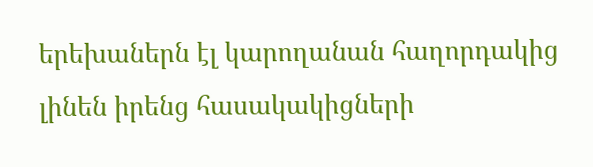երեխաներն էլ կարողանան հաղորդակից լինեն իրենց հասակակիցների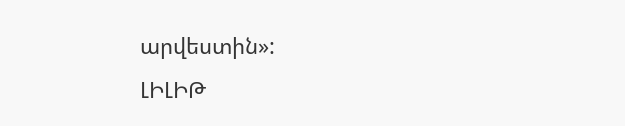արվեստին»:
ԼԻԼԻԹ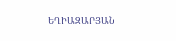ԵՂԻԱԶԱՐՅԱՆ